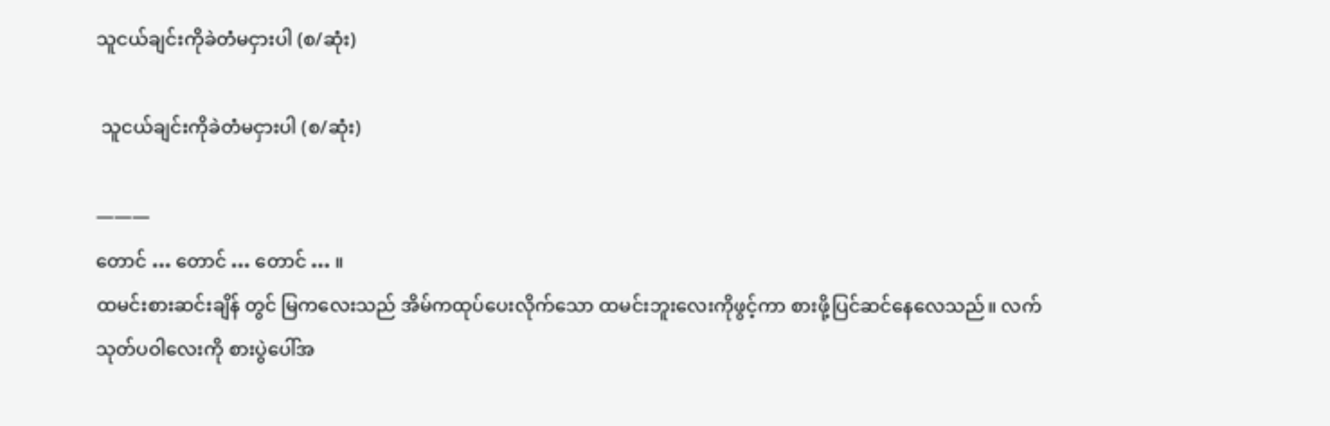သူငယ်ချင်းကိုခဲတံမငှားပါ (စ/ဆုံး)

 သူငယ်ချင်းကိုခဲတံမငှားပါ (စ/ဆုံး)

———
တောင် … တောင် … တောင် … ။
ထမင်းစားဆင်းချိန် တွင် မြကလေးသည် အိမ်ကထုပ်ပေးလိုက်သော ထမင်းဘူးလေးကိုဖွင့်ကာ စားဖို့ပြင်ဆင်နေလေသည်။ လက်သုတ်ပဝါလေးကို စားပွဲပေါ်အ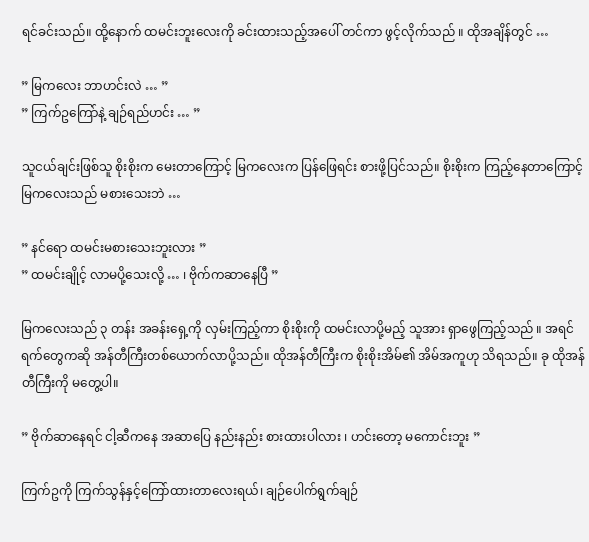ရင်ခင်းသည်။ ထို့နောက် ထမင်းဘူးလေးကို ခင်းထားသည့်အပေါ် တင်ကာ ဖွင့်လိုက်သည် ။ ထိုအချိန်တွင် …

” မြကလေး ဘာဟင်းလဲ … ”
” ကြက်ဥကြော်နဲ့ ချဉ်ရည်ဟင်း … ”

သူငယ်ချင်းဖြစ်သူ စိုးစိုးက မေးတာကြောင့် မြကလေးက ပြန်ဖြေရင်း စားဖို့ပြင်သည်။ စိုးစိုးက ကြည့်နေတာကြောင့် မြကလေးသည် မစားသေးဘဲ …

” နင်ရော ထမင်းမစားသေးဘူးလား ”
” ထမင်းချိုင့် လာမပို့သေးလို့ … ၊ ဗိုက်ကဆာနေပြီ ”

မြကလေးသည် ၃ တန်း အခန်းရှေ့ကို လှမ်းကြည့်ကာ စိုးစိုးကို ထမင်းလာပို့မည့် သူအား ရှာဖွေကြည့်သည် ။ အရင်ရက်တွေကဆို အန်တီကြီးတစ်ယောက်လာပို့သည်။ ထိုအန်တီကြီးက စိုးစိုးအိမ်၏ အိမ်အကူဟု သိရသည်။ ခု ထိုအန်တီကြီးကို မတွေ့ပါ။

” ဗိုက်ဆာနေရင် ငါ့ဆီကနေ အဆာပြေ နည်းနည်း စားထားပါလား ၊ ဟင်းတော့ မကောင်းဘူး ”

ကြက်ဥကို ကြက်သွန်နှင့်ကြော်ထားတာလေးရယ်၊ ချဉ်ပေါက်ရွက်ချဉ်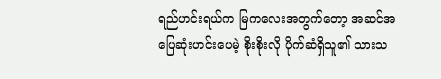ရည်ဟင်းရယ်က မြကလေးအတွက်တော့ အဆင်အပြေဆုံးဟင်းပေမဲ့ စိုးစိုးလို ပိုက်ဆံရှိသူ၏ သားသ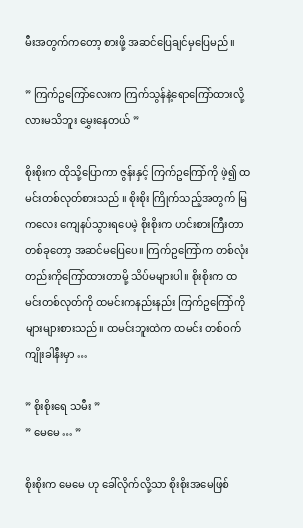မီးအတွက်ကတော့ ‌စားဖို့ အဆင်ပြေချင်မှပြေမည် ။

” ကြက်ဥကြော်လေးက ကြက်သွန်နဲ့ရောကြော်ထားလို့လားမသိဘူး မွှေးနေတယ် ”

စိုးစိုးက ထိုသို့ပြောကာ ဇွန်းနှင့် ကြက်ဥကြော်ကို ဖဲ့၍ ထမင်းတစ်လုတ်စားသည် ။ စိုးစိုး ကြိုက်သည့်အတွက် မြကလေး ကျေနပ်သွားရပေမဲ့ စိုးစိုးက ဟင်းစားကြီးတာ တစ်ခုတော့ အဆင်မပြေပေ။ ကြက်ဥကြော်က တစ်လုံးတည်းကိုကြော်ထားတာမို့ သိပ်မများပါ။ စိုးစိုးက ထမင်းတစ်လုတ်ကို ထမင်းကနည်းနည်း ကြက်ဥကြော်ကို များများစားသည်။ ထမင်းဘူးထဲက ထမင်း တစ်ဝက်ကျိုးခါနီးမှာ …

” စိုးစိုးရေ သမီး ”
” မေမေ … ”

စိုးစိုးက မေမေ ဟု ခေါ်လိုက်လို့သာ စိုးစိုးအမေဖြစ်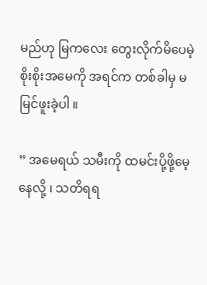မည်ဟု မြကလေး တွေးလိုက်‌မိပေမဲ့ စိုးစိုးအမေကို အရင်က တစ်ခါမှ မမြင်ဖူးခဲ့ပါ ။

” အမေရယ် သမီးကို ထမင်းပို့ဖို့မေ့နေလို့ ၊ သတိရရ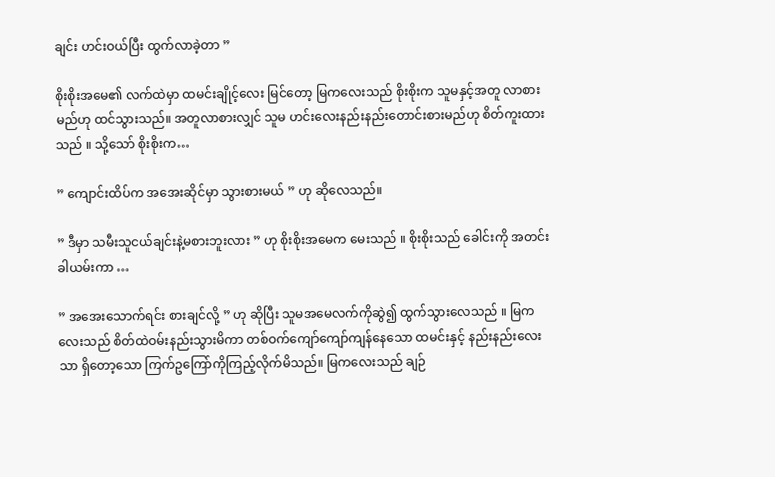ချင်း ဟင်းဝယ်ပြီး ထွက်လာခဲ့တာ ”

စိုးစိုးအမေ၏ လက်ထဲမှာ ထမင်းချိုင့်လေး မြင်တော့ မြကလေးသည် စိုးစိုးက သူမနှင့်အတူ လာစားမည်ဟု ထင်သွားသည်။ အတူလာစားလျှင် သူမ ဟင်းလေးနည်းနည်းတောင်းစားမည်ဟု စိတ်ကူးထားသည် ။ သို့သော် စိုးစိုးက…

” ကျောင်းထိပ်က အအေးဆိုင်မှာ သွားစားမယ် ” ဟု ဆိုလေသည်။

” ဒီမှာ သမီးသူငယ်ချင်းနဲ့မစားဘူးလား ” ဟု စိုးစိုးအမေက မေးသည် ။ စိုးစိုးသည် ခေါင်းကို အတင်းခါယမ်းကာ …

” အအေးသောက်ရင်း စားချင်လို့ ” ဟု ဆိုပြီး သူမအမေလက်ကိုဆွဲ၍ ထွက်သွားလေသည် ။ မြကလေးသည် စိတ်ထဲဝမ်းနည်းသွားမိကာ တစ်ဝက်ကျော်ကျော်ကျန်နေသော ထမင်းနှင့် နည်းနည်းလေးသာ ရှိတော့သော ကြက်ဥကြော်ကိုကြည့်လိုက်မိသည်။ မြကလေးသည် ချဉ်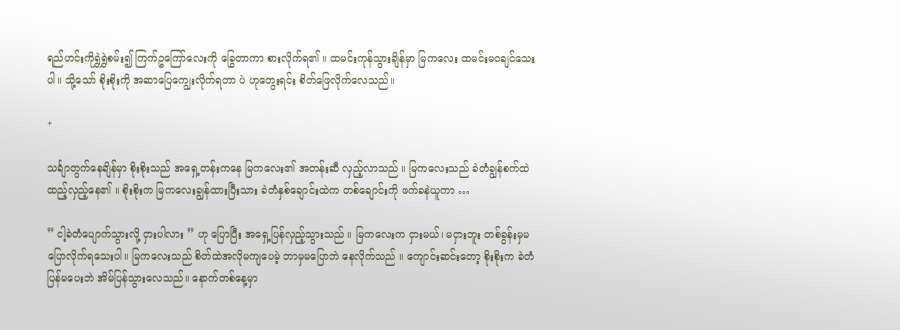ရည်ဟင်းကိုရွှဲရွှဲစမ်း၍ ကြက်ဥကြော်လေးကို ခြွေတာကာ စားလိုက်ရ၏ ။ ထမင်းကုန်သွားချိန်မှာ မြကလေး ထမင်းမဝချင်သေးပါ။ သို့သော် စိုးစိုးကို အဆာပြေကျွေးလိုက်ရတာ ပဲ ဟုတွေးရင်း စိတ်ဖြေလိုက်လေသည်။

+

သင်္ချာတွက်နေချိန်မှာ စိုးစိုးသည် အရှေ့တန်းကနေ မြကလေး၏ အတန်းဆီ လှည့်လာသည် ။ မြကလေးသည် ခဲတံချွန်စက်ထဲ ထည့်လှည့်နေ၏ ။ စိုးစိုးက မြကလေးချွန်ထားပြီးသား ခဲတံနှစ်ချောင်းထဲက တစ်ချောင်းကို ဖက်ခနဲယူကာ …

” ငါ့ခဲတံ‌ပျောက်သွားလို့ ငှားပါလား ” ဟု ပြောပြီး အရှေ့ပြန်လှည့်သွားသည် ။ မြကလေးက ငှားမယ်၊ မငှားဘူး တစ်ခွန်းမှမပြောလိုက်ရသေးပါ။ မြကလေးသည် စိတ်ထဲအလိုမကျပေမဲ့ ဘာမှမပြောဘဲ နေလိုက်သည် ။ ကျောင်းဆင်းတော့ စိုးစိုးက ခဲတံပြန်မပေးဘဲ အိမ်ပြန်သွားလေသည်။ နောက်တစ်နေ့မှာ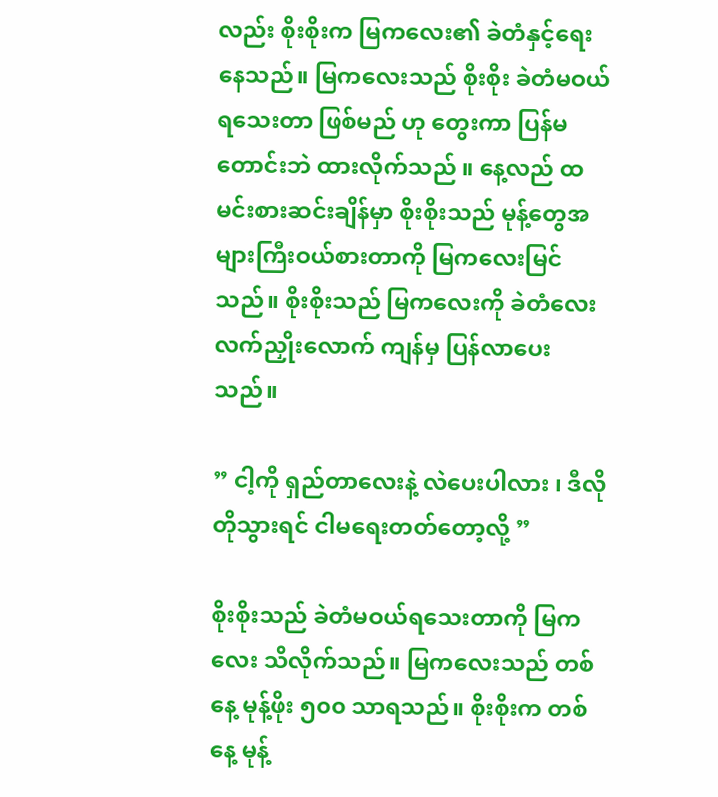လည်း စိုးစိုးက မြကလေး၏ ခဲတံနှင့်ရေးနေသည်။ မြကလေးသည် စိုးစိုး ခဲတံမဝယ်ရသေးတာ ဖြစ်မည် ဟု တွေးကာ ပြန်မတောင်းဘဲ ထားလိုက်သည် ။ နေ့လည် ထမင်းစားဆင်းချိန်မှာ စိုးစိုးသည် မုန့်တွေအများကြီးဝယ်စားတာကို မြကလေးမြင်သည်။ စိုးစိုးသည် မြကလေးကို ခဲတံလေး လက်ညှိုးလောက် ကျန်မှ ပြန်လာပေးသည်။

” ငါ့ကို ရှည်တာလေးနဲ့ လဲပေးပါလား ၊ ဒီလိုတိုသွားရင် ငါမရေးတတ်တော့လို့ ”

စိုးစိုးသည် ခဲတံမဝယ်ရသေးတာကို မြကလေး သိလိုက်သည်။ မြကလေးသည် တစ်နေ့ မုန့်ဖိုး ၅၀၀ သာရသည်။ စိုးစိုးက‌ တစ်နေ့ မုန့်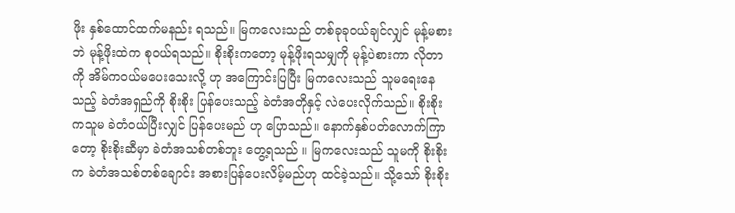ဖိုး နှစ်ထောင်ထက်မနည်း ရသည်။ မြကလေးသည် တစ်ခုခုဝယ်ချင်လျှင် မုန့်မစားဘဲ မုန့်ဖိုးထဲက စုဝယ်ရသည်။ စိုးစိုးကတော့ မုန့်ဖိုးရသမျှကို မုန့်ပဲစားကာ လိုတာကို အိမ်ကဝယ်မပေးသေးလို့ ဟု အကြောင်းပြပြီး မြကလေးသည် သူမရေးနေသည့် ခဲတံအရှည်ကို စိုးစိုး ပြန်ပေးသည့် ခဲတံအတိုနှင့် လဲပေးလိုက်သည်။ စိုးစိုးကသူမ ခဲတံဝယ်ပြီးလျှင် ပြန်ပေးမည် ဟု ပြောသည်။ နောက်နှစ်ပတ်လောက်ကြာတော့ စိုးစိုးဆီမှာ ခဲတံအသစ်တစ်ဘူး တွေ့ရသည် ။ မြကလေးသည် သူမကို စိုးစိုးက ခဲတံအသစ်တစ်ချောင်း အစားပြန်ပေးလိမ့်မည်ဟု ထင်ခဲ့သည်။ သို့သော် စိုးစိုး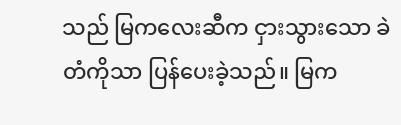သည် မြကလေးဆီက ငှားသွားသော ခဲတံကိုသာ ပြန်ပေးခဲ့သည်။ မြက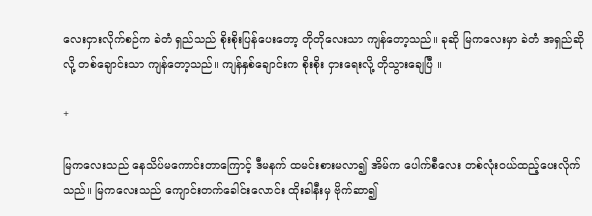လေးငှားလိုက်စဉ်က ခဲတံ ရှည်သည် စိုးစိုးပြန်ပေးတော့ တိုတိုလေးသာ ကျန်တော့သည်။ ခုဆို မြကလေးမှာ ခဲတံ အရှည်ဆိုလို့ တစ်ချောင်းသာ ကျန်တော့သည်။ ကျန်နှစ်ချောင်းက စိုးစိုး ငှားရေးလို့ တိုသွားချေပြီ ။

+

မြကလေးသည် နေသိပ်မကောင်းတာကြောင့် ဒီမနက် ထမင်းစားမလာ၍ အိမ်က ပေါက်စီလေး တစ်လုံးဝယ်ထည့်ပေးလိုက်သည်။ မြကလေးသည် ကျောင်းတက်ခေါင်းလောင်း ထိုးခါနီးမှ ဗိုက်ဆာ၍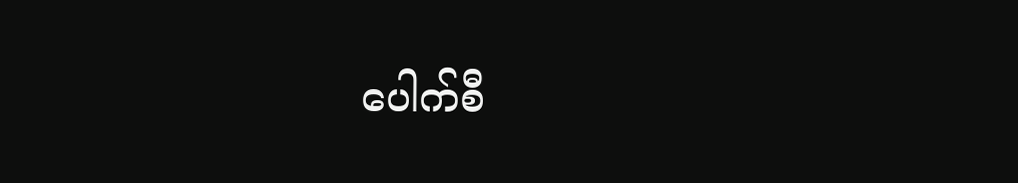ပေါက်စီ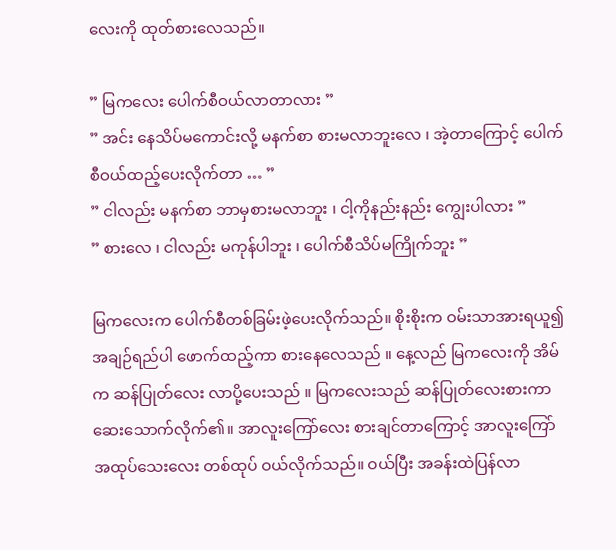လေးကို ထုတ်စားလေသည်။

” မြကလေး ပေါက်စီဝယ်လာတာလား ”
” အင်း နေသိပ်မကောင်းလို့ မနက်စာ စားမလာဘူးလေ ၊ အဲ့တာကြောင့် ပေါက်စီဝယ်ထည့်ပေးလိုက်တာ … ”
” ငါလည်း မနက်စာ ဘာမှစားမလာဘူး ၊ ငါ့ကိုနည်းနည်း ကျွေးပါလား ”
” စားလေ ၊ ငါလည်း မကုန်ပါဘူး ၊ ပေါက်စီသိပ်မကြိုက်ဘူး ”

မြကလေးက ပေါက်စီတစ်ခြမ်းဖဲ့ပေးလိုက်သည်။ စိုးစိုးက ဝမ်းသာအားရယူ၍ အချဉ်ရည်ပါ ဖောက်ထည့်ကာ စားနေလေသည် ။ နေ့လည် မြကလေးကို အိမ်က ဆန်ပြုတ်လေး လာပို့ပေးသည် ။ မြကလေးသည် ဆန်ပြုတ်လေးစားကာ ဆေးသောက်လိုက်၏။ အာလူးကြော်လေး စားချင်တာကြောင့် အာလူးကြော် အထုပ်သေးလေး တစ်ထုပ် ဝယ်လိုက်သည်။ ဝယ်ပြီး အခန်းထဲပြန်လာ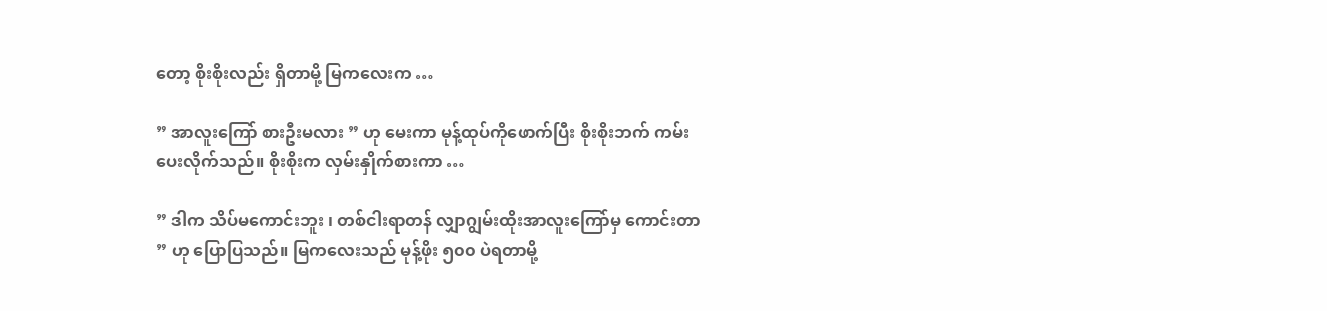တော့ စိုးစိုးလည်း ရှိတာမို့ မြကလေးက …

” အာလူးကြော် စားဦးမလား ” ဟု မေးကာ မုန့်ထုပ်ကိုဖောက်ပြီး စိုးစိုးဘက် ကမ်းပေးလိုက်သည်။ စိုးစိုးက လှမ်းနှိုက်စားကာ …

” ဒါက သိပ်မကောင်းဘူး ၊ တစ်ငါးရာတန် လျှာဂျွမ်းထိုးအာလူးကြော်မှ ကောင်းတာ ” ဟု ပြောပြသည်။ မြကလေးသည် မုန့်ဖိုး ၅၀၀ ပဲရတာမို့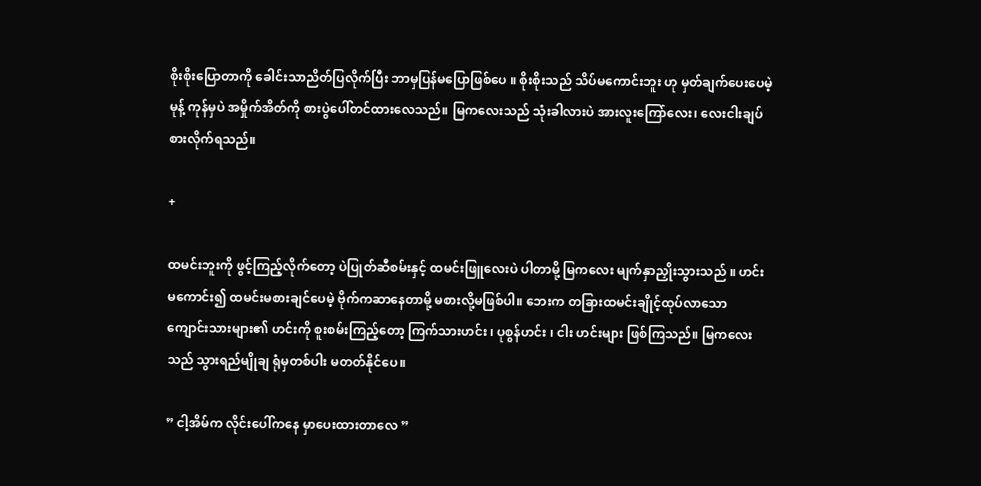စိုးစိုးပြောတာကို ခေါင်းသာညိတ်ပြလိုက်ပြီး ဘာမှပြန်မပြောဖြစ်ပေ ။ စိုးစိုးသည် သိပ်မကောင်းဘူး ဟု မှတ်ချက်ပေးပေမဲ့ မုန့် ကုန်မှပဲ အမှိုက်အိတ်ကို စားပွဲပေါ်တင်ထားလေသည်။ မြကလေးသည် သုံးခါလားပဲ အားလူးကြော်လေး၊ လေးငါးချပ် စားလိုက်ရသည်။

+

ထမင်းဘူးကို ဖွင့်ကြည့်လိုက်တော့ ပဲပြုတ်ဆီစမ်းနှင့် ထမင်းဖြူလေးပဲ ပါတာမို့ မြကလေး မျက်နှာညှိုးသွားသည် ။ ‌ဟင်းမ‌ကောင်း၍ ထမင်းမစားချင်ပေမဲ့ ဗိုက်ကဆာနေတာမို့ မစားလို့မဖြစ်ပါ။ ဘေးက တခြားထမင်းချိုင့်ထုပ်လာသော ကျောင်းသားများ၏ ဟင်းကို စူးစမ်းကြည့်တော့ ကြက်သားဟင်း ၊ ပုစွန်ဟင်း ၊ ငါး ဟင်းများ ဖြစ်ကြသည်။ မြကလေးသည် သွားရည်မျိုချ ရုံမှတစ်ပါး မတတ်နိုင်ပေ။

” ငါ့အိမ်က လိုင်းပေါ်ကနေ မှာပေးထားတာလေ ”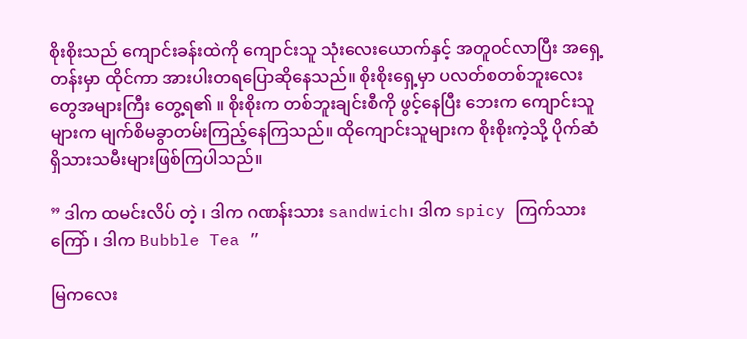စိုးစိုးသည် ကျောင်းခန်းထဲကို ကျောင်းသူ သုံးလေးယောက်နှင့် အတူဝင်လာပြီး အရှေ့တန်းမှာ ထိုင်ကာ အားပါးတရပြောဆိုနေသည်။ စိုးစိုးရှေ့မှာ ပလတ်စတစ်ဘူးလေးတွေအများကြီး တွေ့ရ၏ ။ စိုးစိုးက တစ်ဘူးချင်းစီကို ဖွင့်နေပြီး ဘေးက ကျောင်းသူများက မျက်စိမခွာတမ်းကြည့်နေကြသည်။ ထိုကျောင်းသူများက စိုးစိုးကဲ့သို့ ပိုက်ဆံရှိသားသမီးများဖြစ်ကြပါသည်။

” ဒါက ထမင်းလိပ် တဲ့ ၊ ဒါက ဂဏန်းသား sandwich၊ ဒါက spicy ကြက်သားကြော် ၊ ဒါက Bubble Tea ”

မြကလေး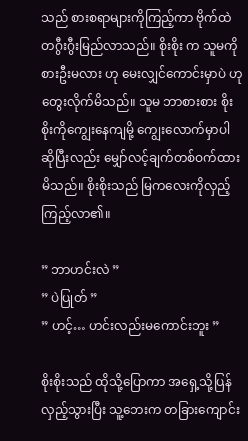သည် စားစရာများကိုကြည့်ကာ ဗိုက်ထဲ တဂွီးဂွီးမြည်လာသည်။ စိုးစိုး က သူမကို စားဦးမလား ဟု မေးလျှင်ကောင်းမှာပဲ ဟုတွေးလိုက်မိသည်။ သူမ ဘာစားစား စိုးစိုးကိုကျွေးနေကျမို့ ကျွေးလောက်မှာပါ ဆိုပြီးလည်း မျှော်လင့်ချက်တစ်ဝက်ထားမိသည်။ စိုးစိုးသည် မြကလေးကိုလှည့်ကြည့်လာ၏။

” ဘာဟင်းလဲ ”
” ပဲပြုတ် ”
” ဟင့်… ဟင်းလည်းမကောင်းဘူး ”

စိုးစိုးသည် ထိုသို့ပြောကာ အရှေ့သို့ပြန်လှည့်သွားပြီး သူ့ဘေးက တခြားကျောင်း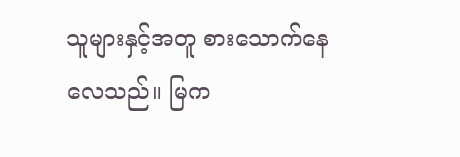သူများနှင့်အတူ စားသောက်နေလေသည်။ မြက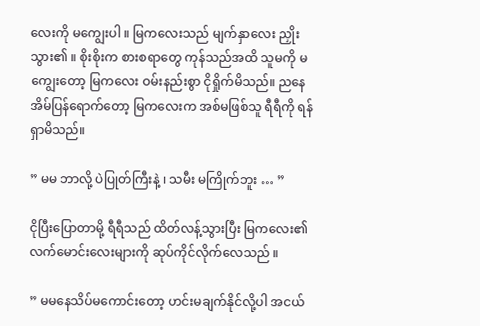လေးကို မကျွေးပါ ။ မြကလေးသည် မျက်နှာလေး ညှိုးသွား၏ ။ စိုးစိုးက စားစရာတွေ ကုန်သည်အထိ သူမကို မကျွေးတော့ မြကလေး ဝမ်းနည်းစွာ ငိုရှိုက်မိသည်။ ညနေ အိမ်ပြန်ရောက်တော့ မြကလေးက အစ်မဖြစ်သူ ရီရီကို ရန်ရှာမိသည်။

” မမ ဘာလို့ ပဲပြုတ်ကြီးနဲ့ ၊ သမီး မကြိုက်ဘူး … ”

ငိုပြီးပြောတာမို့ ရီရီသည် ထိတ်လန့်သွားပြီး မြကလေး၏ လက်မောင်းလေးများကို ဆုပ်ကိုင်လိုက်လေသည် ။

” မမနေသိပ်မကောင်းတော့ ဟင်းမချက်နိုင်လို့ပါ အငယ်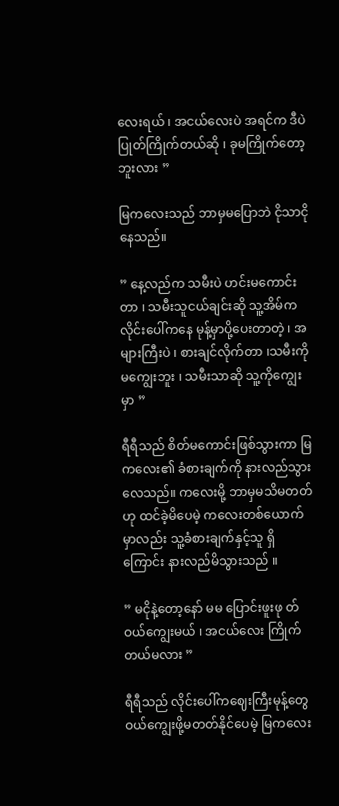လေးရယ် ၊ အငယ်လေးပဲ အရင်က ဒီပဲပြုတ်ကြိုက်တယ်ဆို ၊ ခုမကြိုက်တော့ဘူးလား ”

မြကလေးသည် ဘာမှမပြောဘဲ ငိုသာငိုနေသည်။

” နေ့လည်က သမီးပဲ ဟင်းမကောင်းတာ ၊ သမီးသူငယ်ချင်းဆို သူ့အိမ်က လိုင်းပေါ်ကနေ မုန့်မှာပို့ပေးတာတဲ့ ၊ အများကြီးပဲ ၊ စားချင်လိုက်တာ ၊သမီးကို မကျွေးဘူး ၊ သမီးသာဆို သူ့ကိုကျွေးမှာ ”

ရီရီသည် စိတ်မကောင်းဖြစ်သွားကာ မြကလေး၏ ခံစားချက်ကို နားလည်သွားလေသည်။ ကလေးမို့ ဘာမှမသိမတတ်ဟု ထင်ခဲ့မိပေမဲ့ ကလေးတစ်ယောက်မှာလည်း သူ့ခံစားချက်နှင့်သူ ရှိကြောင်း နားလည်မိသွားသည် ။

” မငိုနဲ့တော့နော် မမ ပြောင်းဖူးဖု တ်ဝယ်ကျွေးမယ် ၊ အငယ်လေး ကြိုက်တယ်မလား ”

ရီရီသည် လိုင်းပေါ်ကဈေးကြီးမုန့်တွေ ဝယ်ကျွေးဖို့မတတ်နိုင်ပေမဲ့ မြကလေး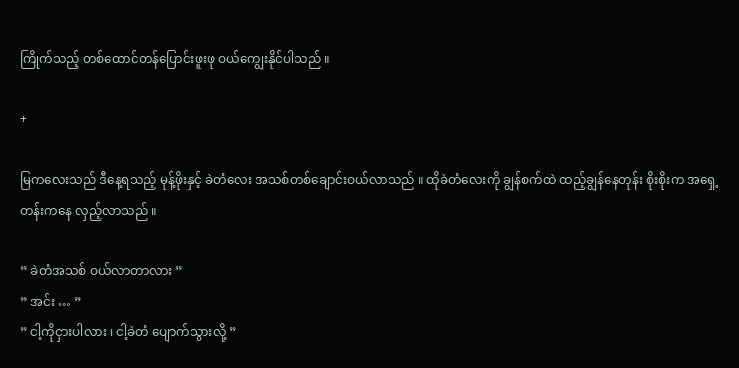ကြိုက်သည့် တစ်ထောင်တန်ပြောင်းဖူးဖု ဝယ်ကျွေးနိုင်ပါသည် ။

+

မြကလေးသည် ဒီနေ့ရသည့် မုန့်ဖိုးနှင့် ခဲတံလေး အသစ်တစ်ချောင်းဝယ်လာသည် ။ ထိုခဲတံလေးကို ချွန်စက်ထဲ ထည့်ချွန်နေတုန်း စိုးစိုးက အရှေ့တန်းကနေ လှည့်လာသည် ။

” ခဲတံအသစ် ဝယ်လာတာလား ”
” အင်း … ”
” ငါ့ကိုငှားပါလား ၊ ငါ့ခဲတံ ပျောက်သွားလို့ ”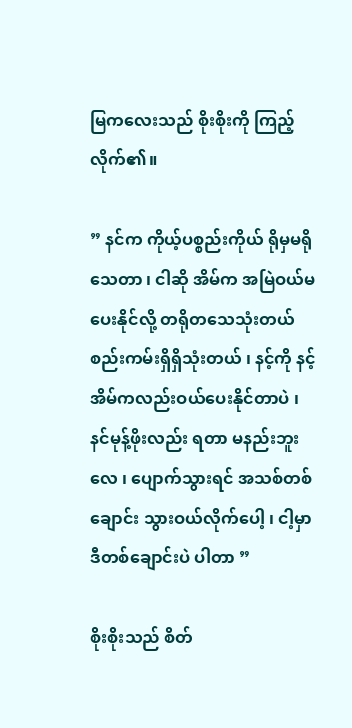မြကလေးသည် စိုးစိုးကို ကြည့်လိုက်၏။

” နင်က ကိုယ့်ပစ္စည်းကိုယ် ရိုမှမရိုသေတာ ၊ ငါဆို အိမ်က အမြဲဝယ်မပေးနိုင်လို့ တရိုတသေသုံးတယ် စည်းကမ်းရှိရှိသုံးတယ် ၊ နင့်ကို နင့်အိမ်ကလည်းဝယ်ပေးနိုင်တာပဲ ၊ နင်မုန့်ဖိုးလည်း ရတာ မနည်းဘူးလေ ၊ ပျောက်သွားရင် အသစ်တစ်ချောင်း သွားဝယ်လိုက်ပေါ့ ၊ ငါ့မှာ ဒီတစ်ချောင်းပဲ ပါတာ ”

စိုးစိုးသည် စိတ်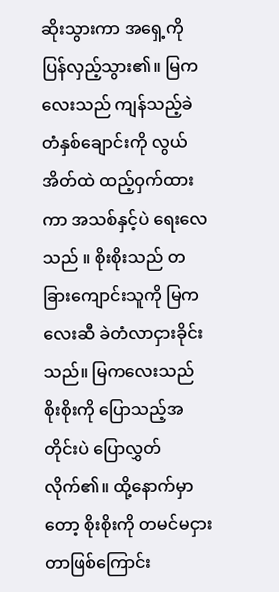ဆိုးသွားကာ အရှေ့ကို ပြန်လှည့်သွား၏။ မြကလေးသည် ကျန်သည့်ခဲတံနှစ်ချောင်းကို လွယ်အိတ်ထဲ ထည့်ဝှက်ထားကာ အသစ်နှင့်ပဲ ရေးလေသည် ။ စိုးစိုးသည် တခြားကျောင်းသူကို မြကလေးဆီ ခဲတံလာငှားခိုင်းသည်။ မြကလေးသည် စိုးစိုးကို ပြောသည့်အတိုင်းပဲ ပြောလွှတ်လိုက်၏။ ထို့နောက်မှာတော့ စိုးစိုးကို တမင်မငှားတာဖြစ်ကြောင်း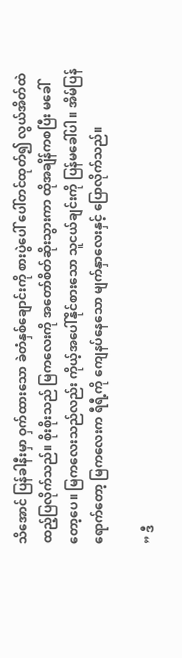သိအောင် ပြန်ခါနီးမှာ ဝှက်ထားသော ခဲတံနှစ်ချောင်းကို စားပွဲပေါ် ပေါ်တင်ထုတ်၍ လွယ်အိတ်ထဲ ထည့်ပြလိုက်သည်။ စိုးစိုးသည် မြကလေးကို အတော်စိတ်ဆိုးသွားကာ ထိုအချိန်ကစပြီး မခေါ်တော့ပေ။ မြကလေးသည်လည်း ကိုယ့်အပေါ်နိုင်စားသော သူငယ်ချင်းကို ပြန်မခေါ်ပါ ။ အိမ်ပြန်ရောက်တော့ မြကလေးက ရီရီ့ကို ကျေနပ်နေသော မျက်နှာလေးနှင့် ပြောလိုက်သည်။

” ဒီ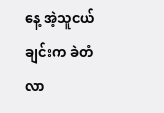နေ့ အဲ့သူငယ်ချင်းက ခဲတံလာ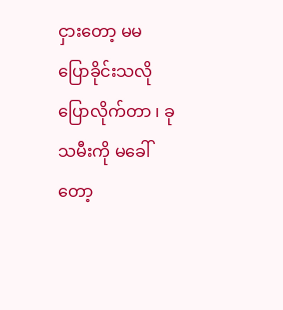ငှားတော့ မမ‌ ပြောခိုင်းသလို ပြောလိုက်တာ ၊ ခု သမီးကို မခေါ်တော့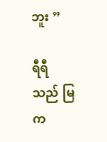ဘူး ”

ရီရီသည် မြက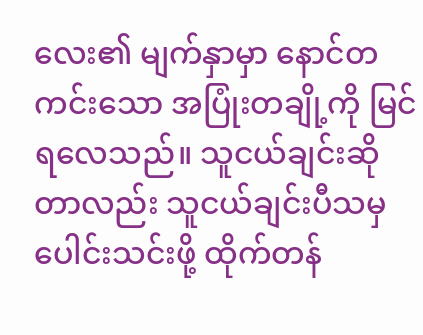လေး၏ မျက်နှာမှာ နောင်တကင်းသော အပြုံးတချို့ကို မြင်ရလေသည်။ သူငယ်ချင်းဆိုတာလည်း သူငယ်ချင်းပီသမှ ပေါင်းသင်းဖို့ ထိုက်တန်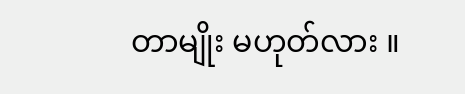တာမျိုး မဟုတ်လား ။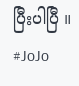ပြီးပါပြီ ။
#JoJo